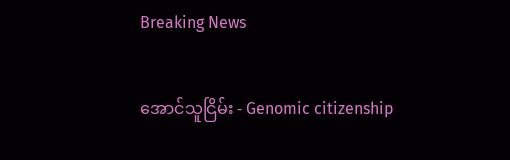Breaking News

အောင်သူငြိမ်း - Genomic citizenship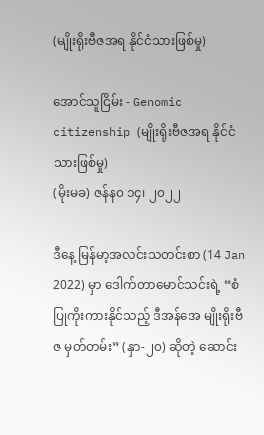(မျိုးရိုးဗီဇအရ နိုင်ငံသားဖြစ်မှု)

အောင်သူငြိမ်း - Genomic citizenship (မျိုးရိုးဗီဇအရ နိုင်ငံသားဖြစ်မှု)
(မိုးမခ) ဇန်န၀ ၁၄၊ ၂၀၂၂

ဒီနေ့ မြန်မာ့အလင်းသတင်းစာ (14 Jan 2022) မှာ ဒေါက်တာမောင်သင်းရဲ့ “စံပြုကိုးကားနိုင်သည့် ဒီအန်အေ မျိုးရိုးဗီဇ မှတ်တမ်း” (နှာ-၂၀) ဆိုတဲ့ ဆောင်း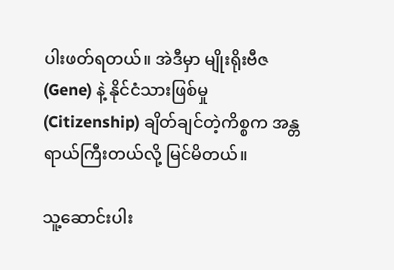ပါးဖတ်ရတယ်။ အဲဒီမှာ မျိုးရိုးဗီဇ (Gene) နဲ့ နိုင်ငံသားဖြစ်မှု (Citizenship) ချိတ်ချင်တဲ့ကိစ္စက အန္တရာယ်ကြီးတယ်လို့ မြင်မိတယ်။

သူ့ဆောင်းပါး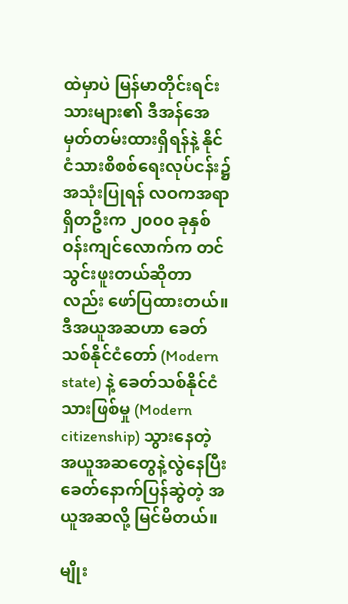ထဲမှာပဲ မြန်မာတိုင်းရင်းသားများ၏ ဒီအန်အေမှတ်တမ်းထားရှိရန်နဲ့ နိုင်ငံသားစိစစ်ရေးလုပ်ငန်း၌ အသုံးပြုရန် လဝကအရာရှိတဦးက ၂၀၀၀ ခုနှစ် ဝန်းကျင်လောက်က တင်သွင်းဖူးတယ်ဆိုတာလည်း ဖော်ပြထားတယ်။ ဒီအယူအဆဟာ ခေတ်သစ်နိုင်ငံတော် (Modern state) နဲ့ ခေတ်သစ်နိုင်ငံသားဖြစ်မှု (Modern citizenship) သွားနေတဲ့ အယူအဆတွေနဲ့လွဲနေပြီး ခေတ်နောက်ပြန်ဆွဲတဲ့ အယူအဆလို့ မြင်မိတယ်။

မျိုး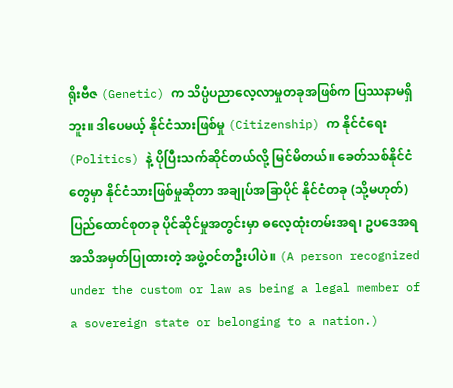ရိုးဗီဇ (Genetic) က သိပ္ပံပညာလေ့လာမှုတခုအဖြစ်က ပြဿနာမရှိဘူး။ ဒါပေမယ့် နိုင်ငံသားဖြစ်မှု (Citizenship) က နိုင်ငံရေး (Politics) နဲ့ ပိုပြီးသက်ဆိုင်တယ်လို့ မြင်မိတယ်။ ခေတ်သစ်နိုင်ငံတွေမှာ နိုင်ငံသားဖြစ်မှုဆိုတာ အချုပ်အခြာပိုင် နိုင်ငံတခု (သို့မဟုတ်) ပြည်ထောင်စုတခု ပိုင်ဆိုင်မှုအတွင်းမှာ ဓလေ့ထုံးတမ်းအရ၊ ဥပဒေအရ အသိအမှတ်ပြုထားတဲ့ အဖွဲ့ဝင်တဦးပါပဲ။ (A person recognized under the custom or law as being a legal member of a sovereign state or belonging to a nation.)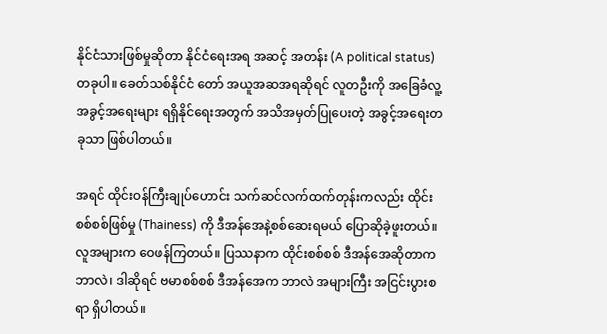နိုင်ငံသားဖြစ်မှုဆိုတာ နိုင်ငံရေးအရ အဆင့် အတန်း (A political status) တခုပါ။ ခေတ်သစ်နိုင်ငံ တော် အယူအဆအရဆိုရင် လူတဦးကို အခြေခံလူ့အခွင့်အရေးများ ရရှိနိုင်ရေးအတွက် အသိအမှတ်ပြုပေးတဲ့ အခွင့်အရေးတခုသာ ဖြစ်ပါတယ်။

အရင် ထိုင်းဝန်ကြီးချုပ်ဟောင်း သက်ဆင်လက်ထက်တုန်းကလည်း ထိုင်းစစ်စစ်ဖြစ်မှု (Thainess) ကို ဒီအန်အေနဲ့စစ်ဆေးရမယ် ပြောဆိုခဲ့ဖူးတယ်။ လူအများက ဝေဖန်ကြတယ်။ ပြဿနာက ထိုင်းစစ်စစ် ဒီအန်အေဆိုတာကဘာလဲ၊ ဒါဆိုရင် ဗမာစစ်စစ် ဒီအန်အေက ဘာလဲ အများကြီး အငြင်းပွားစရာ ရှိပါတယ်။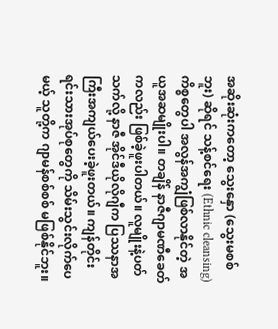အဆိုးဆုံးကတော့ သွေးနှော (သွေးမစစ်ဘူး) ဆိုရင် သန့်စင်ရေး (Ethnic cleansing) ကိစ္စတွေပါ အလွန်အကျွံဖြစ်လာနိုင်တဲ့ အယူအဆမျိုးပါ။ တချိန် နာဇီဂျာမဏီခေတ်ကလည်း ဖြစ်ခဲ့ဖူးပါတယ်။ လူမျိုးနဲ့ပတ်သက်လို့ နာဇီ အိုင်ဒီယိုလိုဂျီက ပြဿနာအကြီးအကျယ်ပေးခဲ့ဖူးတယ်။ ကျန်တိုင်းရင်းသားအုပ်စုတွေကို သိမ်းသွင်းလိုက်ပေမယ့် သူတို့က ဂျာမန်စစ်စစ် မဖြစ်နိုင်ဘူး။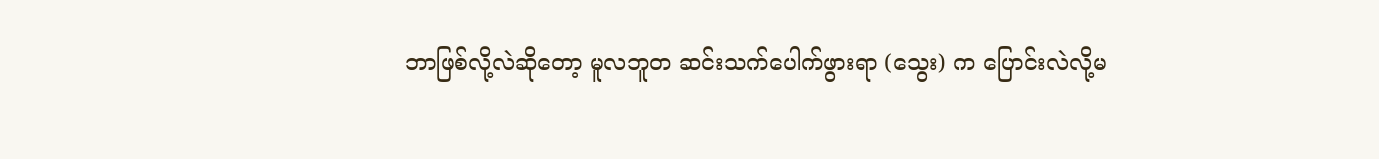ဘာဖြစ်လို့လဲဆိုတော့ မူလဘူတ ဆင်းသက်ပေါက်ဖွားရာ (သွေး) က ပြောင်းလဲလို့မ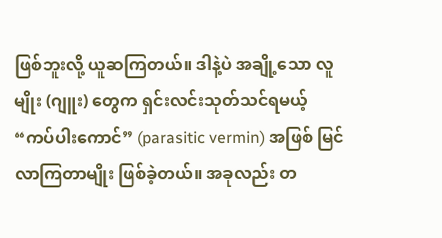ဖြစ်ဘူးလို့ ယူဆကြတယ်။ ဒါနဲ့ပဲ အချို့သော လူမျိုး (ဂျူး) တွေက ရှင်းလင်းသုတ်သင်ရမယ့် “ကပ်ပါးကောင်” (parasitic vermin) အဖြစ် မြင်လာကြတာမျိုး ဖြစ်ခဲ့တယ်။ အခုလည်း တ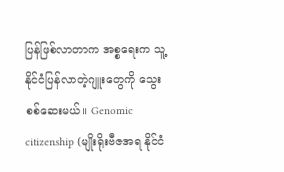ပြန်ဖြစ်လာတာက အစ္စရေးက သူ့နိုင်ငံပြန်လာတဲ့ဂျူးတွေကို သွေးစစ်ဆေးမယ်။ Genomic citizenship (မျိုးရိုးဗီဇအရ နိုင်ငံ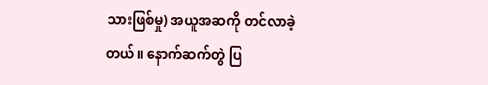သားဖြစ်မှု) အယူအဆကို တင်လာခဲ့တယ်။ နောက်ဆက်တွဲ ပြ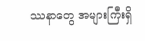ဿနာတွေ အများကြီးရှိ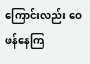ကြောင်းလည်း ဝေဖန်နေကြ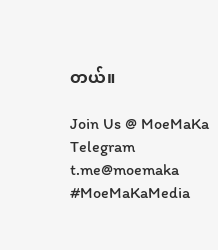တယ်။

Join Us @ MoeMaKa Telegram
t.me@moemaka
#MoeMaKaMedia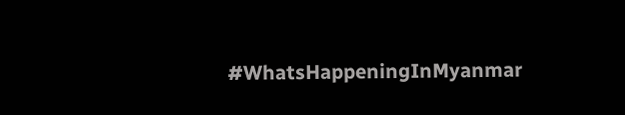#WhatsHappeningInMyanmar